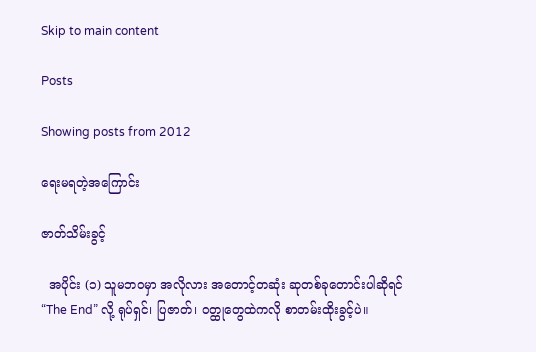Skip to main content

Posts

Showing posts from 2012

ရေးမရတဲ့အကြောင်း

ဇာတ်သိမ်းခွင့်

  အပိုင်း (၁) သူမဘဝမှာ အလိုလား အတောင့်တဆုံး ဆုတစ်ခုတောင်းပါဆိုရင် “The End” လို့ ရုပ်ရှင်၊ ပြဇာတ်၊ ဝတ္ထုတွေထဲကလို စာတမ်းထိုးခွင့်ပဲ။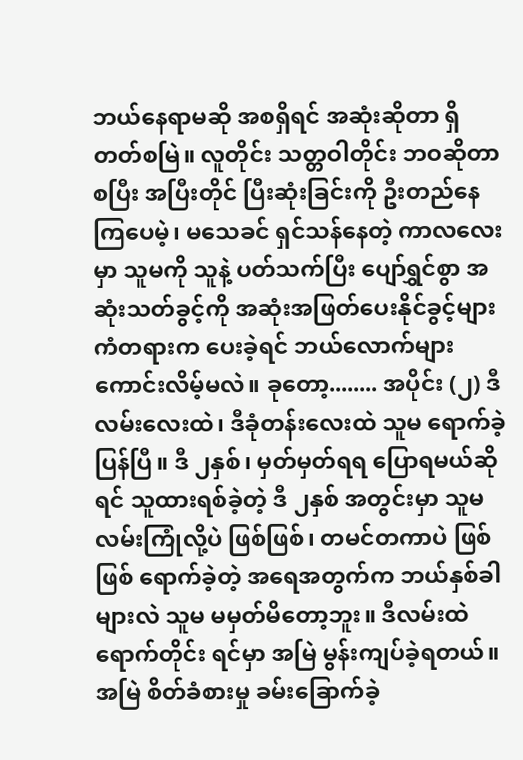ဘယ်နေရာမဆို အစရှိရင် အဆုံးဆိုတာ ရှိတတ်စမြဲ။ လူတိုင်း သတ္တဝါတိုင်း ဘဝဆိုတာ စပြီး အပြီးတိုင် ပြီးဆုံးခြင်းကို ဦးတည်နေကြပေမဲ့၊ မသေခင် ရှင်သန်နေတဲ့ ကာလလေးမှာ သူမကို သူနဲ့ ပတ်သက်ပြီး ပျော်ရွှင်စွာ အဆုံးသတ်ခွင့်ကို အဆုံးအဖြတ်ပေးနိုင်ခွင့်များ ကံတရားက ပေးခဲ့ရင် ဘယ်လောက်များ ကောင်းလိမ့်မလဲ။ ခုတော့........ အပိုင်း (၂) ဒီလမ်းလေးထဲ၊ ဒီခုံတန်းလေးထဲ သူမ ရောက်ခဲ့ပြန်ပြီ။ ဒီ ၂နှစ်၊ မှတ်မှတ်ရရ ပြောရမယ်ဆိုရင် သူထားရစ်ခဲ့တဲ့ ဒီ ၂နှစ် အတွင်းမှာ သူမ လမ်းကြုံလို့ပဲ ဖြစ်ဖြစ်၊ တမင်တကာပဲ ဖြစ်ဖြစ် ရောက်ခဲ့တဲ့ အရေအတွက်က ဘယ်နှစ်ခါများလဲ သူမ မမှတ်မိတော့ဘူး။ ဒီလမ်းထဲရောက်တိုင်း ရင်မှာ အမြဲ မွန်းကျပ်ခဲ့ရတယ်။ အမြဲ စိတ်ခံစားမှု ခမ်းခြောက်ခဲ့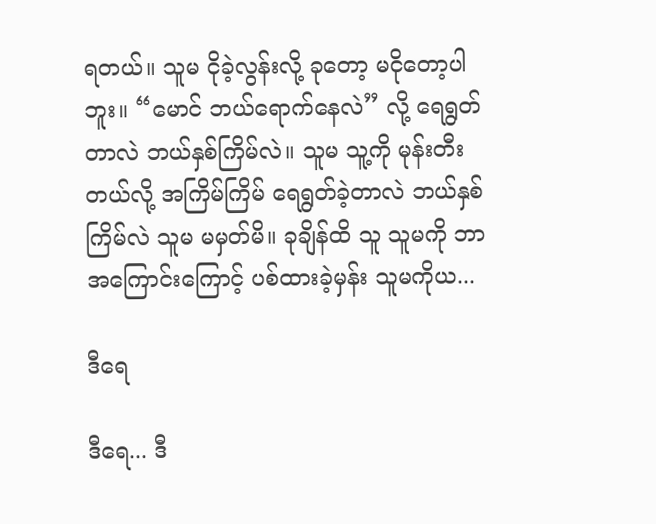ရတယ်။ သူမ ငိုခဲ့လွန်းလို့ ခုတော့ မငိုတော့ပါဘူး။ “မောင် ဘယ်ရောက်နေလဲ” လို့ ရေရွတ်တာလဲ ဘယ်နှစ်ကြိမ်လဲ။ သူမ သူ့ကို မုန်းတီးတယ်လို့ အကြိမ်ကြိမ် ရေရွတ်ခဲ့တာလဲ ဘယ်နှစ်ကြိမ်လဲ သူမ မမှတ်မိ။ ခုချိန်ထိ သူ သူမကို ဘာအကြောင်းကြောင့် ပစ်ထားခဲ့မှန်း သူမကိုယ...

ဒီရေ

ဒီရေ... ဒီ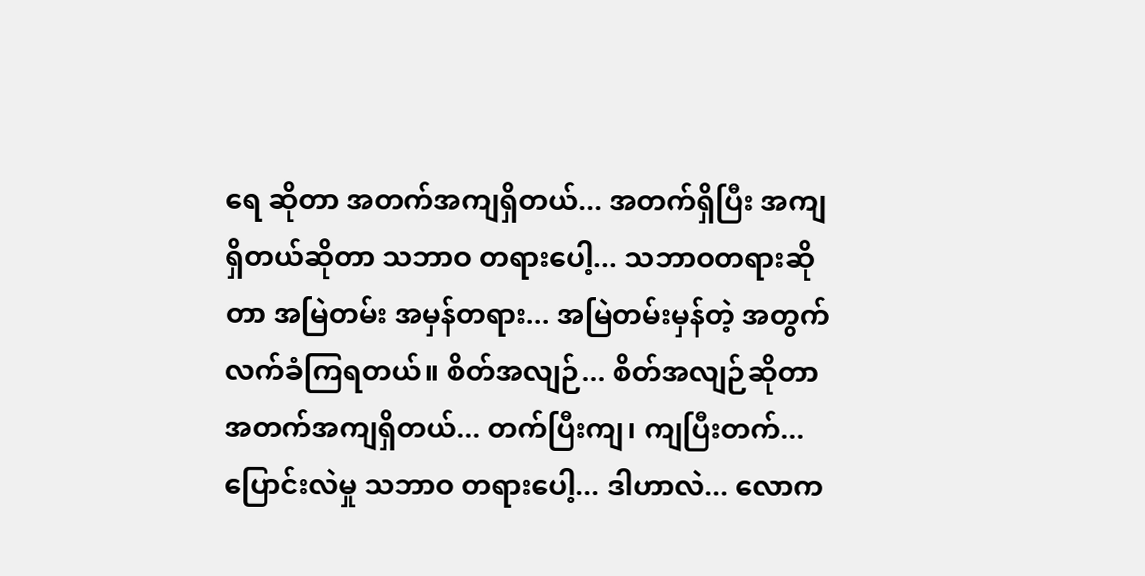ရေ ဆိုတာ အတက်အကျရှိတယ်... အတက်ရှိပြီး အကျရှိတယ်ဆိုတာ သဘာဝ တရားပေါ့... သဘာဝတရားဆိုတာ အမြဲတမ်း အမှန်တရား... အမြဲတမ်းမှန်တဲ့ အတွက် လက်ခံကြရတယ်။ စိတ်အလျဉ်... စိတ်အလျဉ်ဆိုတာ အတက်အကျရှိတယ်... တက်ပြီးကျ၊ ကျပြီးတက်... ပြောင်းလဲမှု သဘာဝ တရားပေါ့... ဒါဟာလဲ... လောက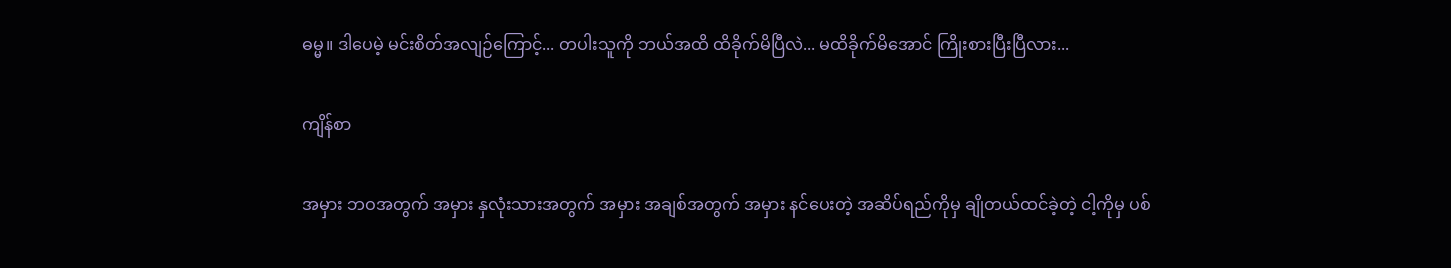ဓမ္မ။ ဒါပေမဲ့ မင်းစိတ်အလျဉ်ကြောင့်... တပါးသူကို ဘယ်အထိ ထိခိုက်မိပြီလဲ... မထိခိုက်မိအောင် ကြိုးစားပြီးပြီလား...

ကျိန်စာ

အမှား ဘဝအတွက် အမှား နှလုံးသားအတွက် အမှား အချစ်အတွက် အမှား နင်ပေးတဲ့ အဆိပ်ရည်ကိုမှ ချိုတယ်ထင်ခဲ့တဲ့ ငါ့ကိုမှ ပစ်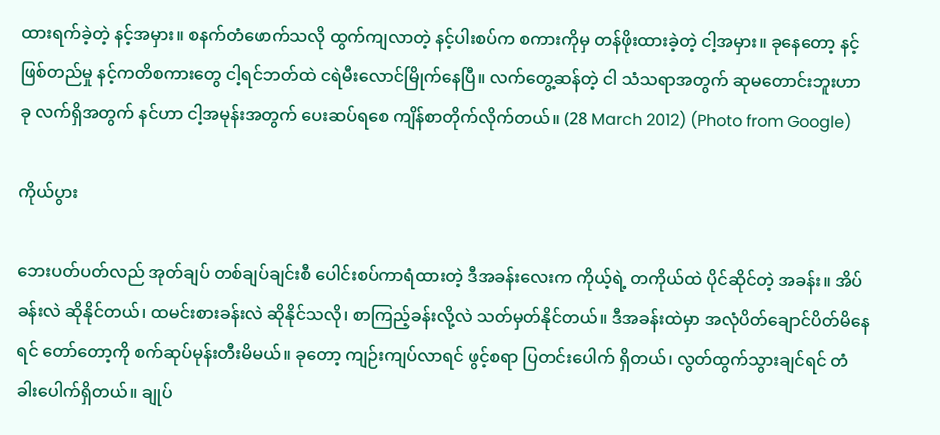ထားရက်ခဲ့တဲ့ နင့်အမှား။ စနက်တံဖောက်သလို ထွက်ကျလာတဲ့ နင့်ပါးစပ်က စကားကိုမှ တန်ဖိုးထားခဲ့တဲ့ ငါ့အမှား။ ခုနေတော့ နင့်ဖြစ်တည်မှု နင့်ကတိစကားတွေ ငါ့ရင်ဘတ်ထဲ ငရဲမီးလောင်မြိုက်နေပြီ။ လက်တွေ့ဆန်တဲ့ ငါ သံသရာအတွက် ဆုမတောင်းဘူးဟာ ခု လက်ရှိအတွက် နင်ဟာ ငါ့အမုန်းအတွက် ပေးဆပ်ရစေ ကျိန်စာတိုက်လိုက်တယ်။ (28 March 2012) (Photo from Google)

ကိုယ်ပွား

ဘေးပတ်ပတ်လည် အုတ်ချပ် တစ်ချပ်ချင်းစီ ပေါင်းစပ်ကာရံထားတဲ့ ဒီအခန်းလေးက ကိုယ့်ရဲ့ တကိုယ်ထဲ ပိုင်ဆိုင်တဲ့ အခန်း။ အိပ်ခန်းလဲ ဆိုနိုင်တယ်၊ ထမင်းစားခန်းလဲ ဆိုနိုင်သလို၊ စာကြည့်ခန်းလို့လဲ သတ်မှတ်နိုင်တယ်။ ဒီအခန်းထဲမှာ အလုံပိတ်ချောင်ပိတ်မိနေရင် တော်တော့ကို စက်ဆုပ်မုန်းတီးမိမယ်။ ခုတော့ ကျဉ်းကျပ်လာရင် ဖွင့်စရာ ပြတင်းပေါက် ရှိတယ်၊ လွတ်ထွက်သွားချင်ရင် တံခါးပေါက်ရှိတယ်။ ချုပ်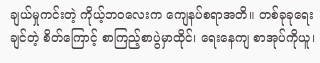ချယ်မှုကင်းတဲ့ ကိုယ့်ဘဝလေးက ကျေနပ်စရာအတိ။ တစ်ခုခုရေးချင်တဲ့ စိတ်ကြောင့် စာကြည့်စာပွဲမှာထိုင်၊ ရေးနေကျ စာအုပ်ကိုယူ၊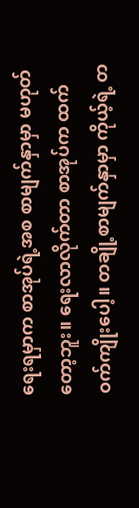ရေးရမှာက စာအုပ်ရဲ့အစ စာမျက်နှာမှာ မဟုတ်တော့ဘူး။ ရေးလာလိုက်တာ စာအုပ်က ထက်ဝက်ကျိုးပေါ့။ တချို့စာမျက်နှာမှာ ကိုယ့်ရဲ့ တ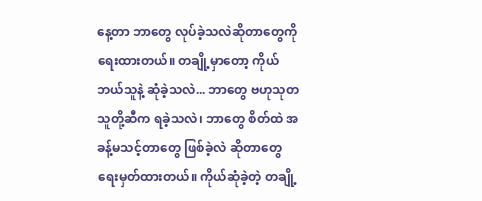နေ့တာ ဘာတွေ လုပ်ခဲ့သလဲဆိုတာတွေကို ရေးထားတယ်။ တချို့မှာတော့ ကိုယ် ဘယ်သူနဲ့ ဆုံခဲ့သလဲ... ဘာတွေ ဗဟုသုတ သူတို့ဆီက ရခဲ့သလဲ၊ ဘာတွေ စိတ်ထဲ အခန့်မသင့်တာတွေ ဖြစ်ခဲ့လဲ ဆိုတာတွေ ရေးမှတ်ထားတယ်။ ကိုယ်ဆုံခဲ့တဲ့ တချို့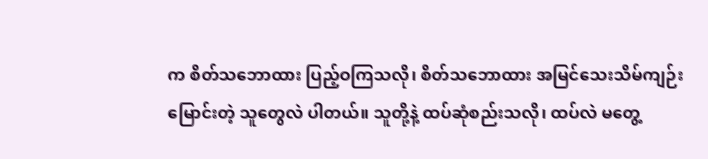က စိတ်သဘောထား ပြည့်ဝကြသလို၊ စိတ်သဘောထား အမြင်သေးသိမ်ကျဉ်းမြောင်းတဲ့ သူတွေလဲ ပါတယ်။ သူတို့နဲ့ ထပ်ဆုံစည်းသလို၊ ထပ်လဲ မတွေ့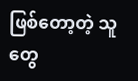ဖြစ်တော့တဲ့ သူတွေ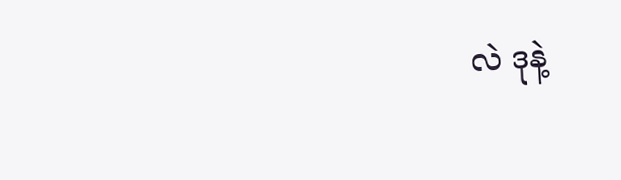လဲ ဒုနဲ့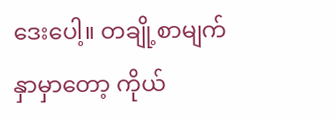ဒေးပေါ့။ တချို့စာမျက်နှာမှာတော့ ကိုယ်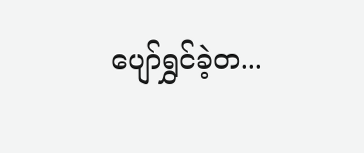ပျော်ရွှင်ခဲ့တ...